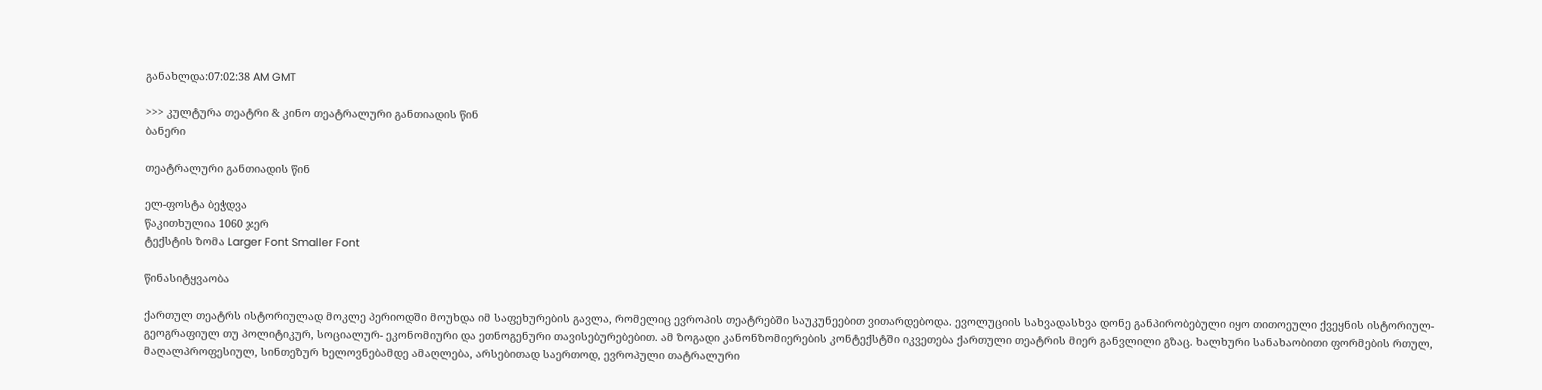განახლდა:07:02:38 AM GMT

>>> კულტურა თეატრი & კინო თეატრალური განთიადის წინ
ბანერი

თეატრალური განთიადის წინ

ელ-ფოსტა ბეჭდვა
წაკითხულია 1060 ჯერ
ტექსტის ზომა Larger Font Smaller Font

წინასიტყვაობა

ქართულ თეატრს ისტორიულად მოკლე პერიოდში მოუხდა იმ საფეხურების გავლა, რომელიც ევროპის თეატრებში საუკუნეებით ვითარდებოდა. ევოლუციის სახვადასხვა დონე განპირობებული იყო თითოეული ქვეყნის ისტორიულ-გეოგრაფიულ თუ პოლიტიკურ, სოციალურ- ეკონომიური და ეთნოგენური თავისებურებებით. ამ ზოგადი კანონზომიერების კონტექსტში იკვეთება ქართული თეატრის მიერ განვლილი გზაც. ხალხური სანახაობითი ფორმების რთულ, მაღალპროფესიულ, სინთეზურ ხელოვნებამდე ამაღლება, არსებითად საერთოდ, ევროპული თატრალური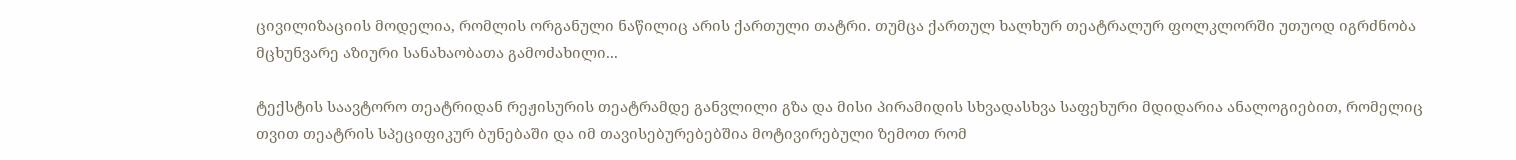ცივილიზაციის მოდელია, რომლის ორგანული ნაწილიც არის ქართული თატრი. თუმცა ქართულ ხალხურ თეატრალურ ფოლკლორში უთუოდ იგრძნობა მცხუნვარე აზიური სანახაობათა გამოძახილი...

ტექსტის საავტორო თეატრიდან რეჟისურის თეატრამდე განვლილი გზა და მისი პირამიდის სხვადასხვა საფეხური მდიდარია ანალოგიებით, რომელიც თვით თეატრის სპეციფიკურ ბუნებაში და იმ თავისებურებებშია მოტივირებული ზემოთ რომ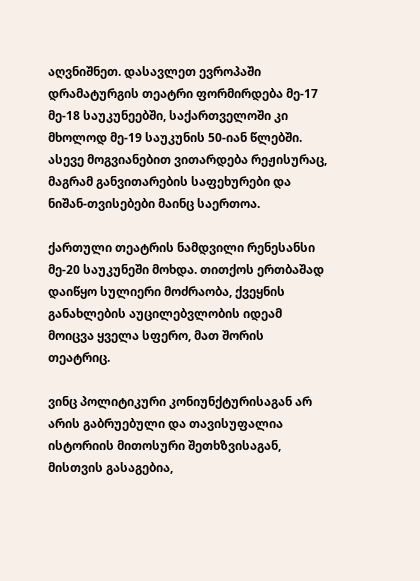აღვნიშნეთ. დასავლეთ ევროპაში დრამატურგის თეატრი ფორმირდება მე-17 მე-18 საუკუნეებში, საქართველოში კი მხოლოდ მე-19 საუკუნის 50-იან წლებში. ასევე მოგვიანებით ვითარდება რეჟისურაც, მაგრამ განვითარების საფეხურები და ნიშან-თვისებები მაინც საერთოა.

ქართული თეატრის ნამდვილი რენესანსი მე-20 საუკუნეში მოხდა. თითქოს ერთბაშად დაიწყო სულიერი მოძრაობა, ქვეყნის განახლების აუცილებვლობის იდეამ მოიცვა ყველა სფერო, მათ შორის თეატრიც.

ვინც პოლიტიკური კონიუნქტურისაგან არ არის გაბრუებული და თავისუფალია ისტორიის მითოსური შეთხზვისაგან, მისთვის გასაგებია,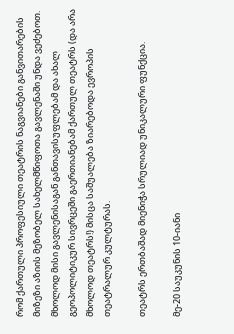რომ ქართული პროფესიული თეატრის ნაგვიანები განვითარების მიზეზი აზიის მეზობელ სახელმწიფოთა გავლენაში უნდა ვეძებოთ. მხოლოდ მისი გავლენისაგან განთავისუფლებამ და ახალ გეოპოლიტიკურ სივრცეში გაერთიანებამ ქართულ თეატრს (და არა მხოლოდ თეატრს!) მისცა საშუალება ზიარებოდა ევროპის თეატრალურ კულტურას.

თეატრს ერთბაშად მიენიჭა სრულიად უნიკალური ფუნქცია.

მე-20 საუკუნის 10-იანი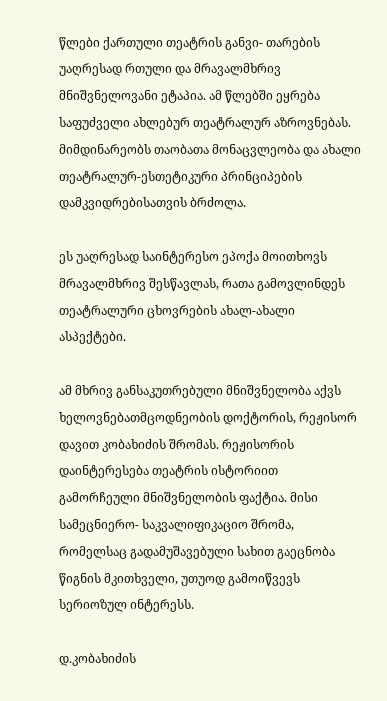წლები ქართული თეატრის განვი- თარების უაღრესად რთული და მრავალმხრივ მნიშვნელოვანი ეტაპია. ამ წლებში ეყრება საფუძველი ახლებურ თეატრალურ აზროვნებას. მიმდინარეობს თაობათა მონაცვლეობა და ახალი თეატრალურ-ესთეტიკური პრინციპების დამკვიდრებისათვის ბრძოლა.

ეს უაღრესად საინტერესო ეპოქა მოითხოვს მრავალმხრივ შესწავლას, რათა გამოვლინდეს თეატრალური ცხოვრების ახალ-ახალი ასპექტები.

ამ მხრივ განსაკუთრებული მნიშვნელობა აქვს ხელოვნებათმცოდნეობის დოქტორის, რეჟისორ დავით კობახიძის შრომას. რეჟისორის დაინტერესება თეატრის ისტორიით გამორჩეული მნიშვნელობის ფაქტია. მისი სამეცნიერო- საკვალიფიკაციო შრომა, რომელსაც გადამუშავებული სახით გაეცნობა წიგნის მკითხველი, უთუოდ გამოიწვევს სერიოზულ ინტერესს.

დ.კობახიძის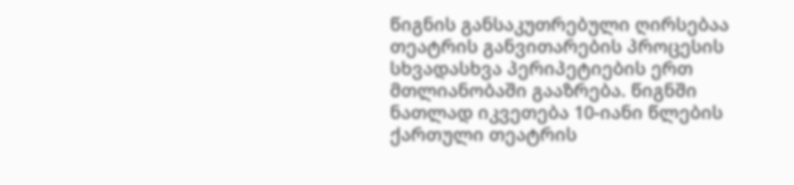წიგნის განსაკუთრებული ღირსებაა თეატრის განვითარების პროცესის სხვადასხვა პერიპეტიების ერთ მთლიანობაში გააზრება. წიგნში ნათლად იკვეთება 10-იანი წლების ქართული თეატრის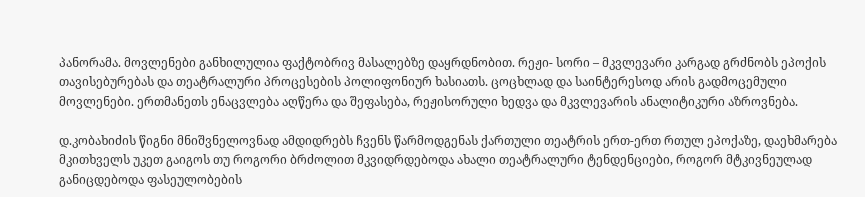პანორამა. მოვლენები განხილულია ფაქტობრივ მასალებზე დაყრდნობით. რეჟი- სორი – მკვლევარი კარგად გრძნობს ეპოქის თავისებურებას და თეატრალური პროცესების პოლიფონიურ ხასიათს. ცოცხლად და საინტერესოდ არის გადმოცემული მოვლენები. ერთმანეთს ენაცვლება აღწერა და შეფასება, რეჟისორული ხედვა და მკვლევარის ანალიტიკური აზროვნება.

დ.კობახიძის წიგნი მნიშვნელოვნად ამდიდრებს ჩვენს წარმოდგენას ქართული თეატრის ერთ-ერთ რთულ ეპოქაზე, დაეხმარება მკითხველს უკეთ გაიგოს თუ როგორი ბრძოლით მკვიდრდებოდა ახალი თეატრალური ტენდენციები, როგორ მტკივნეულად განიცდებოდა ფასეულობების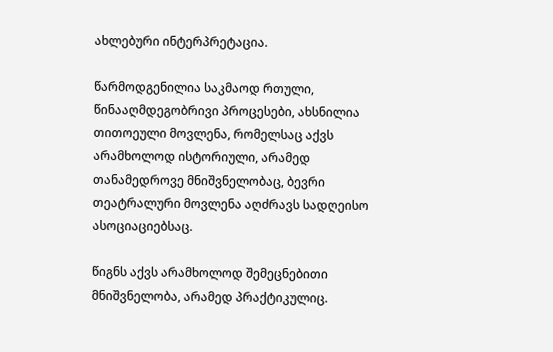ახლებური ინტერპრეტაცია.

წარმოდგენილია საკმაოდ რთული, წინააღმდეგობრივი პროცესები, ახსნილია თითოეული მოვლენა, რომელსაც აქვს არამხოლოდ ისტორიული, არამედ თანამედროვე მნიშვნელობაც, ბევრი თეატრალური მოვლენა აღძრავს სადღეისო ასოციაციებსაც.

წიგნს აქვს არამხოლოდ შემეცნებითი მნიშვნელობა, არამედ პრაქტიკულიც.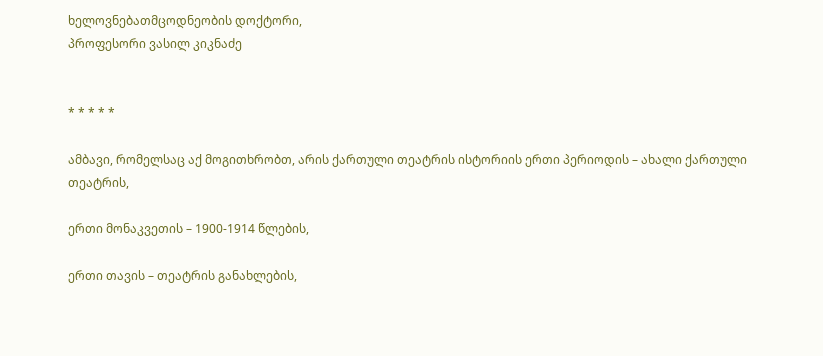ხელოვნებათმცოდნეობის დოქტორი,
პროფესორი ვასილ კიკნაძე


* * * * *

ამბავი, რომელსაც აქ მოგითხრობთ, არის ქართული თეატრის ისტორიის ერთი პერიოდის – ახალი ქართული თეატრის,

ერთი მონაკვეთის – 1900-1914 წლების,

ერთი თავის – თეატრის განახლების,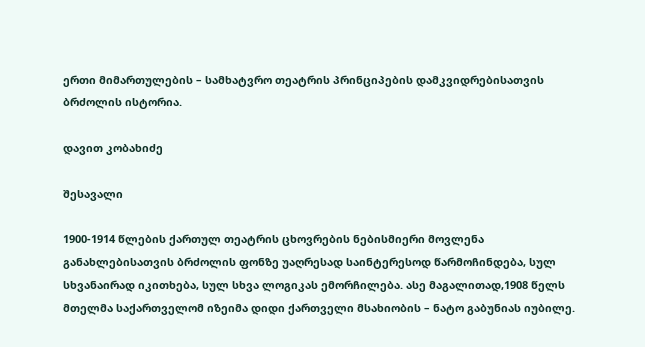ერთი მიმართულების – სამხატვრო თეატრის პრინციპების დამკვიდრებისათვის ბრძოლის ისტორია.

დავით კობახიძე

შესავალი

1900-1914 წლების ქართულ თეატრის ცხოვრების ნებისმიერი მოვლენა განახლებისათვის ბრძოლის ფონზე უაღრესად საინტერესოდ წარმოჩინდება, სულ სხვანაირად იკითხება, სულ სხვა ლოგიკას ემორჩილება. ასე მაგალითად,1908 წელს მთელმა საქართველომ იზეიმა დიდი ქართველი მსახიობის – ნატო გაბუნიას იუბილე.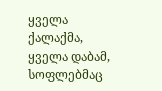ყველა ქალაქმა, ყველა დაბამ, სოფლებმაც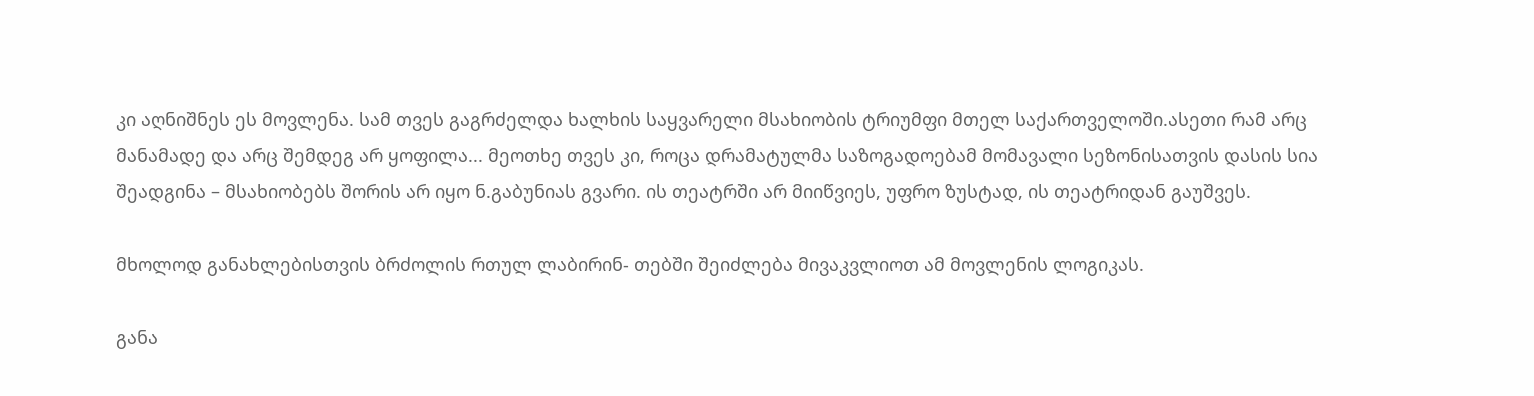კი აღნიშნეს ეს მოვლენა. სამ თვეს გაგრძელდა ხალხის საყვარელი მსახიობის ტრიუმფი მთელ საქართველოში.ასეთი რამ არც მანამადე და არც შემდეგ არ ყოფილა... მეოთხე თვეს კი, როცა დრამატულმა საზოგადოებამ მომავალი სეზონისათვის დასის სია შეადგინა – მსახიობებს შორის არ იყო ნ.გაბუნიას გვარი. ის თეატრში არ მიიწვიეს, უფრო ზუსტად, ის თეატრიდან გაუშვეს.

მხოლოდ განახლებისთვის ბრძოლის რთულ ლაბირინ- თებში შეიძლება მივაკვლიოთ ამ მოვლენის ლოგიკას.

განა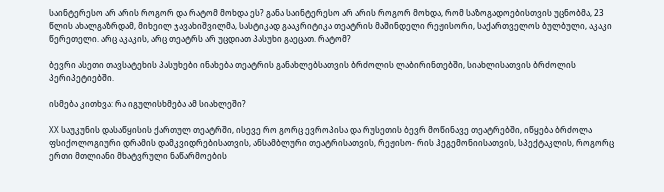საინტერესო არ არის როგორ და რატომ მოხდა ეს? განა საინტერესო არ არის როგორ მოხდა, რომ საზოგადოებისთვის უცნობმა, 23 წლის ახალგაზრდამ, მიხეილ ჯავახიშვილმა, სასტიკად გააკრიტიკა თეატრის მაშინდელი რეჟისორი, საქართველოს ბულბული, აკაკი წერეთელი. არც აკაკის, არც თეატრს არ უცდიათ პასუხი გაეცათ. რატომ?

ბევრი ასეთი თავსატეხის პასუხები ინახება თეატრის განახლებსათვის ბრძოლის ლაბირინთებში, სიახლისათვის ბრძოლის პერიპეტიებში.

ისმება კითხვა: რა იგულისხმება ამ სიახლეში?

XX საუკუნის დასაწყისის ქართულ თეატრში, ისევე რო გორც ევროპისა და რუსეთის ბევრ მოწინავე თეატრებში, იწყება ბრძოლა ფსიქოლოგიური დრამის დამკვიდრებისათვის, ანსამბლური თეატრისათვის, რეჟისო- რის ჰეგემონიისათვის, სპექტაკლის, როგორც ერთი მთლიანი მხატვრული ნაწარმოების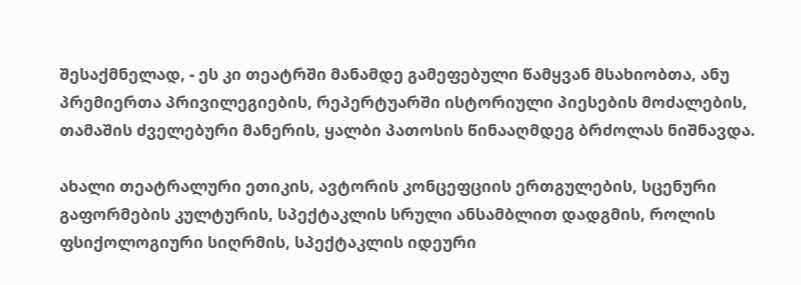შესაქმნელად, - ეს კი თეატრში მანამდე გამეფებული წამყვან მსახიობთა, ანუ პრემიერთა პრივილეგიების, რეპერტუარში ისტორიული პიესების მოძალების, თამაშის ძველებური მანერის, ყალბი პათოსის წინააღმდეგ ბრძოლას ნიშნავდა.

ახალი თეატრალური ეთიკის, ავტორის კონცეფციის ერთგულების, სცენური გაფორმების კულტურის, სპექტაკლის სრული ანსამბლით დადგმის, როლის ფსიქოლოგიური სიღრმის, სპექტაკლის იდეური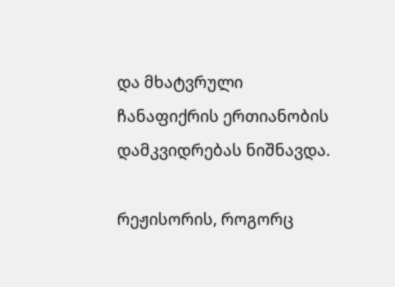და მხატვრული ჩანაფიქრის ერთიანობის დამკვიდრებას ნიშნავდა.

რეჟისორის, როგორც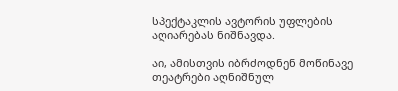სპექტაკლის ავტორის უფლების აღიარებას ნიშნავდა.

აი, ამისთვის იბრძოდნენ მოწინავე თეატრები აღნიშნულ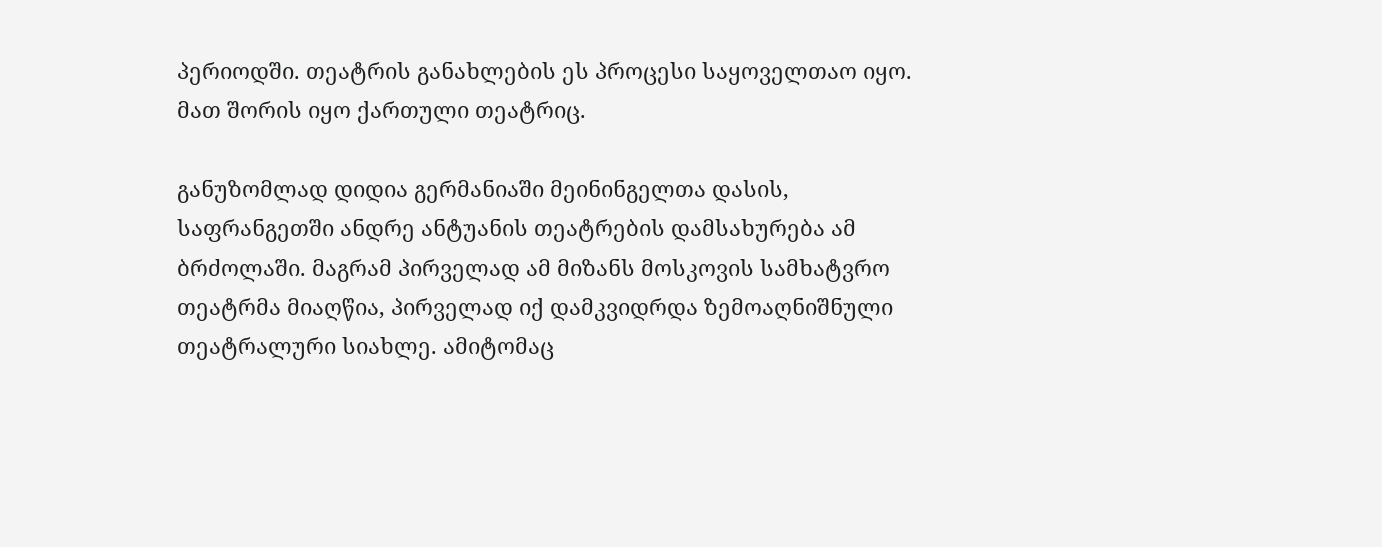პერიოდში. თეატრის განახლების ეს პროცესი საყოველთაო იყო. მათ შორის იყო ქართული თეატრიც.

განუზომლად დიდია გერმანიაში მეინინგელთა დასის, საფრანგეთში ანდრე ანტუანის თეატრების დამსახურება ამ ბრძოლაში. მაგრამ პირველად ამ მიზანს მოსკოვის სამხატვრო თეატრმა მიაღწია, პირველად იქ დამკვიდრდა ზემოაღნიშნული თეატრალური სიახლე. ამიტომაც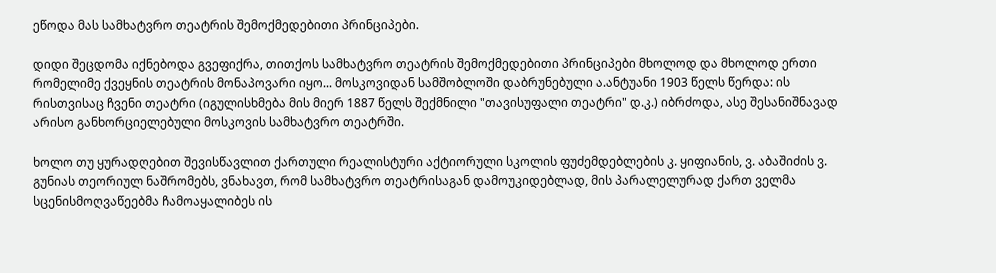ეწოდა მას სამხატვრო თეატრის შემოქმედებითი პრინციპები.

დიდი შეცდომა იქნებოდა გვეფიქრა, თითქოს სამხატვრო თეატრის შემოქმედებითი პრინციპები მხოლოდ და მხოლოდ ერთი რომელიმე ქვეყნის თეატრის მონაპოვარი იყო... მოსკოვიდან სამშობლოში დაბრუნებული ა.ანტუანი 1903 წელს წერდა: ის რისთვისაც ჩვენი თეატრი (იგულისხმება მის მიერ 1887 წელს შექმნილი "თავისუფალი თეატრი" დ.კ.) იბრძოდა, ასე შესანიშნავად არისო განხორციელებული მოსკოვის სამხატვრო თეატრში.

ხოლო თუ ყურადღებით შევისწავლით ქართული რეალისტური აქტიორული სკოლის ფუძემდებლების კ. ყიფიანის, ვ. აბაშიძის ვ. გუნიას თეორიულ ნაშრომებს, ვნახავთ, რომ სამხატვრო თეატრისაგან დამოუკიდებლად, მის პარალელურად ქართ ველმა სცენისმოღვაწეებმა ჩამოაყალიბეს ის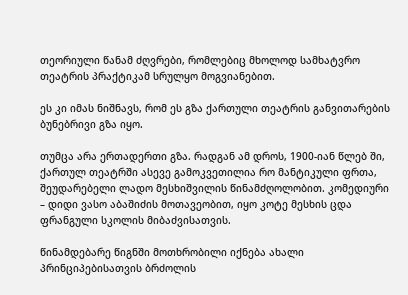თეორიული წანამ ძღვრები, რომლებიც მხოლოდ სამხატვრო თეატრის პრაქტიკამ სრულყო მოგვიანებით.

ეს კი იმას ნიშნავს, რომ ეს გზა ქართული თეატრის განვითარების ბუნებრივი გზა იყო.

თუმცა არა ერთადერთი გზა. რადგან ამ დროს, 1900-იან წლებ ში, ქართულ თეატრში ასევე გამოკვეთილია რო მანტიკული ფრთა, შეუდარებელი ლადო მესხიშვილის წინამძღოლობით. კომედიური – დიდი ვასო აბაშიძის მოთავეობით, იყო კოტე მესხის ცდა ფრანგული სკოლის მიბაძვისათვის.

წინამდებარე წიგნში მოთხრობილი იქნება ახალი პრინციპებისათვის ბრძოლის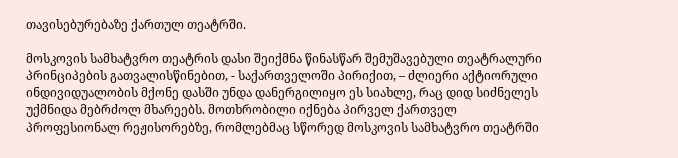თავისებურებაზე ქართულ თეატრში.

მოსკოვის სამხატვრო თეატრის დასი შეიქმნა წინასწარ შემუშავებული თეატრალური პრინციპების გათვალისწინებით, - საქართველოში პირიქით, – ძლიერი აქტიორული ინდივიდუალობის მქონე დასში უნდა დანერგილიყო ეს სიახლე, რაც დიდ სიძნელეს უქმნიდა მებრძოლ მხარეებს. მოთხრობილი იქნება პირველ ქართველ პროფესიონალ რეჟისორებზე, რომლებმაც სწორედ მოსკოვის სამხატვრო თეატრში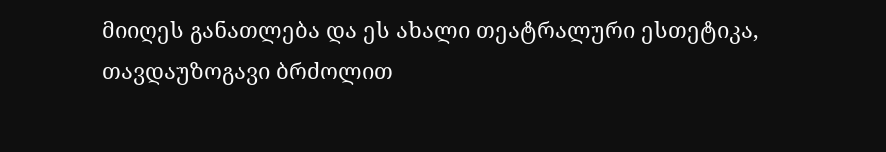მიიღეს განათლება და ეს ახალი თეატრალური ესთეტიკა, თავდაუზოგავი ბრძოლით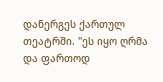დანერგეს ქართულ თეატრში. "ეს იყო ღრმა და ფართოდ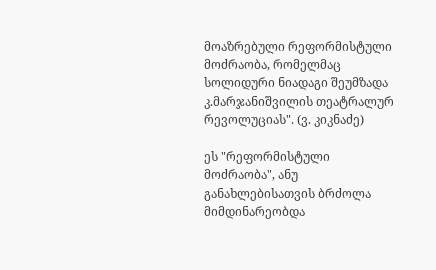მოაზრებული რეფორმისტული მოძრაობა, რომელმაც სოლიდური ნიადაგი შეუმზადა კ.მარჯანიშვილის თეატრალურ რევოლუციას". (ვ. კიკნაძე)

ეს "რეფორმისტული მოძრაობა", ანუ განახლებისათვის ბრძოლა მიმდინარეობდა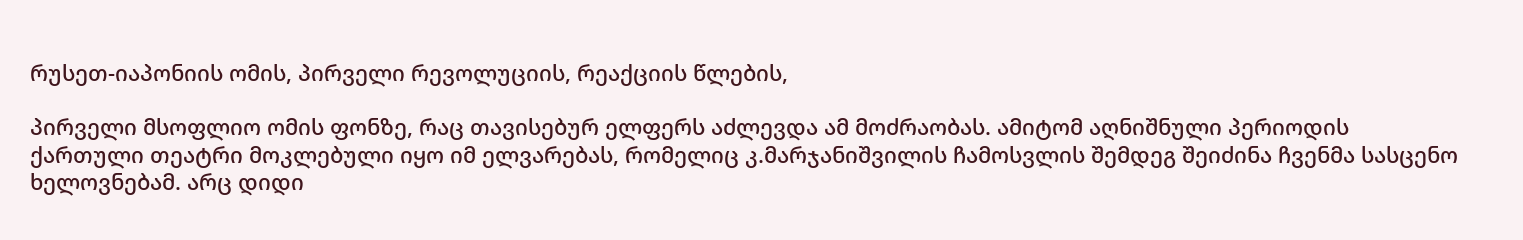რუსეთ-იაპონიის ომის, პირველი რევოლუციის, რეაქციის წლების,

პირველი მსოფლიო ომის ფონზე, რაც თავისებურ ელფერს აძლევდა ამ მოძრაობას. ამიტომ აღნიშნული პერიოდის ქართული თეატრი მოკლებული იყო იმ ელვარებას, რომელიც კ.მარჯანიშვილის ჩამოსვლის შემდეგ შეიძინა ჩვენმა სასცენო ხელოვნებამ. არც დიდი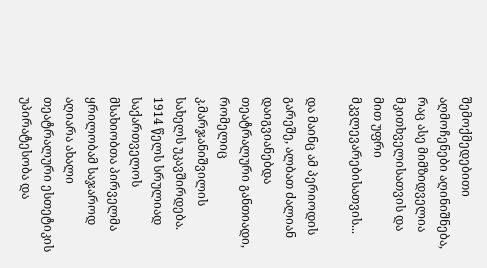შემოქმედებითი აღმოჩენები აღინიშნება, რაც ასე მიმზიდველია მკითხველისათვის და მით უფრი მკვლევარებისათვის...

და მაინც ამ პერიოდის გარეშე, ალბათ ძალიან დაიგვიანებდა თეატრალური განთიადი, რომელიც კ.მარჯანიშვილის სახელს უკავშირდება. 1914 წელს სრულიად საქართველოს მსახიობთა პირველმა ყრილობამ საჯაროდ აღიარა ახალი თეატრალური ესთეტიკის უპირატესობა და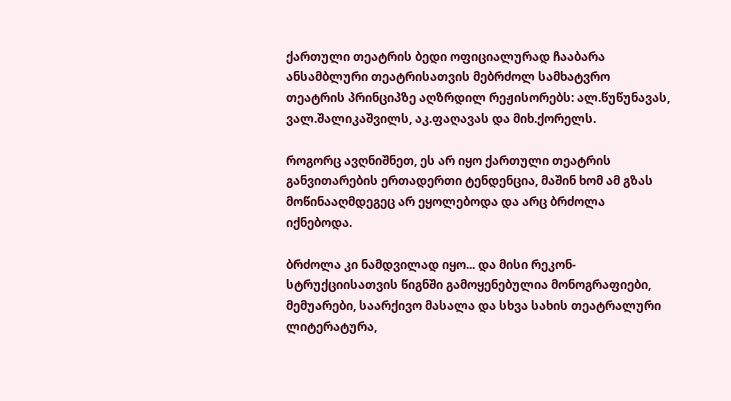ქართული თეატრის ბედი ოფიციალურად ჩააბარა ანსამბლური თეატრისათვის მებრძოლ სამხატვრო თეატრის პრინციპზე აღზრდილ რეჟისორებს: ალ.წუწუნავას, ვალ.შალიკაშვილს, აკ.ფაღავას და მიხ.ქორელს.

როგორც ავღნიშნეთ, ეს არ იყო ქართული თეატრის განვითარების ერთადერთი ტენდენცია, მაშინ ხომ ამ გზას მოწინააღმდეგეც არ ეყოლებოდა და არც ბრძოლა იქნებოდა.

ბრძოლა კი ნამდვილად იყო... და მისი რეკონ- სტრუქციისათვის წიგნში გამოყენებულია მონოგრაფიები, მემუარები, საარქივო მასალა და სხვა სახის თეატრალური ლიტერატურა,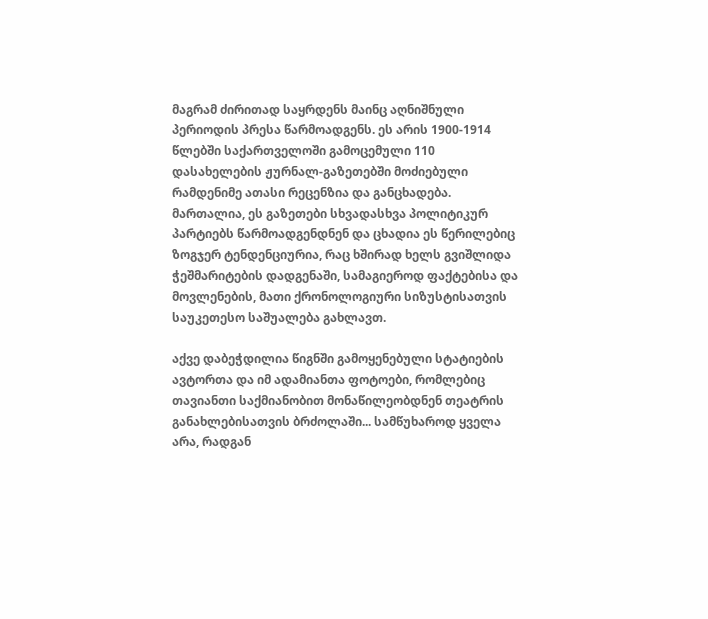მაგრამ ძირითად საყრდენს მაინც აღნიშნული პერიოდის პრესა წარმოადგენს. ეს არის 1900-1914 წლებში საქართველოში გამოცემული 110 დასახელების ჟურნალ-გაზეთებში მოძიებული რამდენიმე ათასი რეცენზია და განცხადება. მართალია, ეს გაზეთები სხვადასხვა პოლიტიკურ პარტიებს წარმოადგენდნენ და ცხადია ეს წერილებიც ზოგჯერ ტენდენციურია, რაც ხშირად ხელს გვიშლიდა ჭეშმარიტების დადგენაში, სამაგიეროდ ფაქტებისა და მოვლენების, მათი ქრონოლოგიური სიზუსტისათვის საუკეთესო საშუალება გახლავთ.

აქვე დაბეჭდილია წიგნში გამოყენებული სტატიების ავტორთა და იმ ადამიანთა ფოტოები, რომლებიც თავიანთი საქმიანობით მონაწილეობდნენ თეატრის განახლებისათვის ბრძოლაში... სამწუხაროდ ყველა არა, რადგან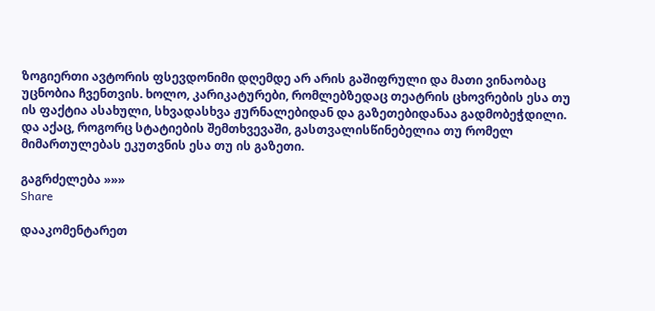ზოგიერთი ავტორის ფსევდონიმი დღემდე არ არის გაშიფრული და მათი ვინაობაც უცნობია ჩვენთვის. ხოლო, კარიკატურები, რომლებზედაც თეატრის ცხოვრების ესა თუ ის ფაქტია ასახული, სხვადასხვა ჟურნალებიდან და გაზეთებიდანაა გადმობეჭდილი. და აქაც, როგორც სტატიების შემთხვევაში, გასთვალისწინებელია თუ რომელ მიმართულებას ეკუთვნის ესა თუ ის გაზეთი.

გაგრძელება »»»
Share

დააკომენტარეთ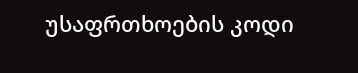უსაფრთხოების კოდი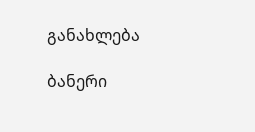განახლება

ბანერი